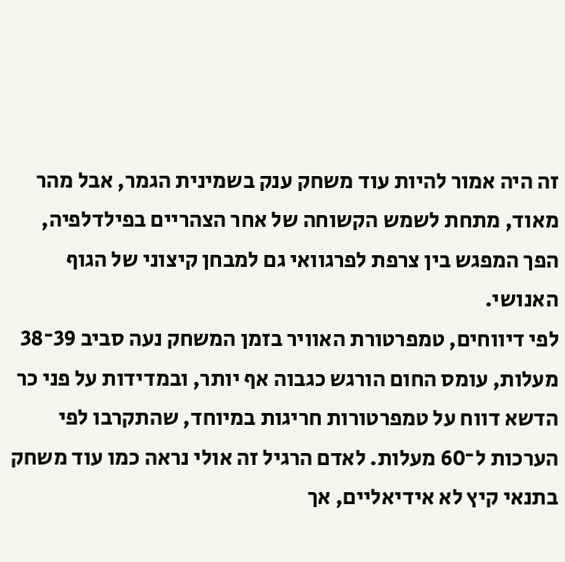זה היה אמור להיות עוד משחק ענק בשמינית הגמר, אבל מהר מאוד, מתחת לשמש הקשוחה של אחר הצהריים בפילדלפיה, הפך המפגש בין צרפת לפרגוואי גם למבחן קיצוני של הגוף האנושי.
לפי דיווחים, טמפרטורת האוויר בזמן המשחק נעה סביב 39־38 מעלות, עומס החום הורגש כגבוה אף יותר, ובמדידות על פני כר הדשא דווח על טמפרטורות חריגות במיוחד, שהתקרבו לפי הערכות ל־60 מעלות. לאדם הרגיל זה אולי נראה כמו עוד משחק בתנאי קיץ לא אידיאליים, אך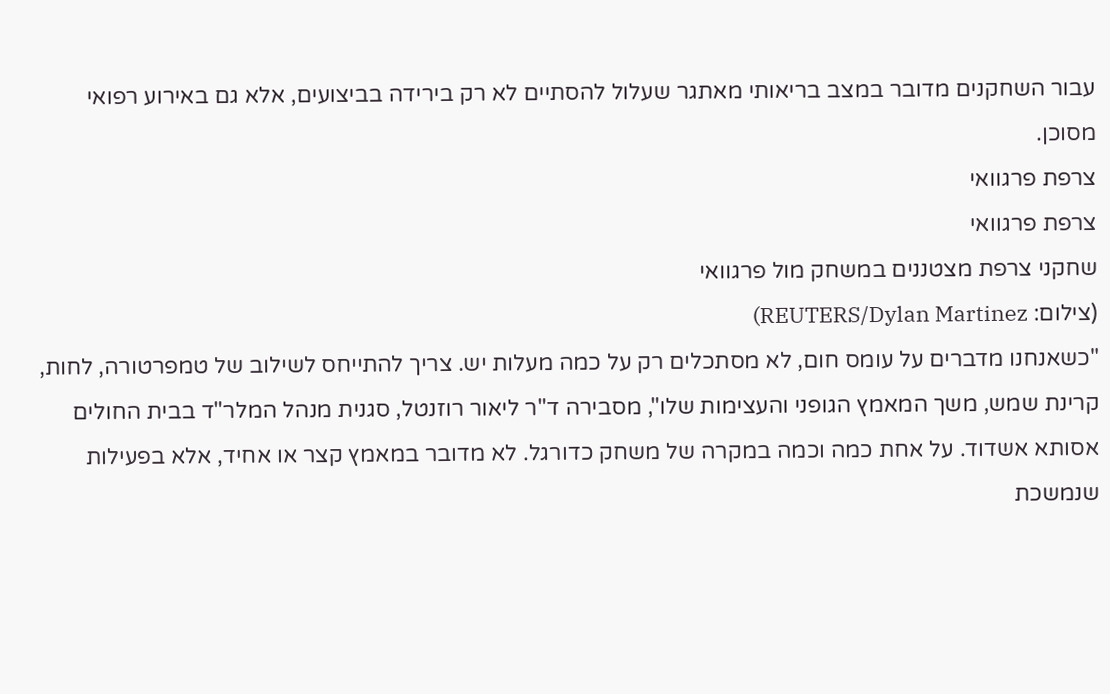עבור השחקנים מדובר במצב בריאותי מאתגר שעלול להסתיים לא רק בירידה בביצועים, אלא גם באירוע רפואי מסוכן.
צרפת פרגוואי
צרפת פרגוואי
שחקני צרפת מצטננים במשחק מול פרגוואי
(צילום: REUTERS/Dylan Martinez)
"כשאנחנו מדברים על עומס חום, לא מסתכלים רק על כמה מעלות יש. צריך להתייחס לשילוב של טמפרטורה, לחות, קרינת שמש, משך המאמץ הגופני והעצימות שלו", מסבירה ד"ר ליאור רוזנטל, סגנית מנהל המלר"ד בבית החולים אסותא אשדוד. על אחת כמה וכמה במקרה של משחק כדורגל. לא מדובר במאמץ קצר או אחיד, אלא בפעילות שנמשכת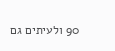90 ולעיתים גם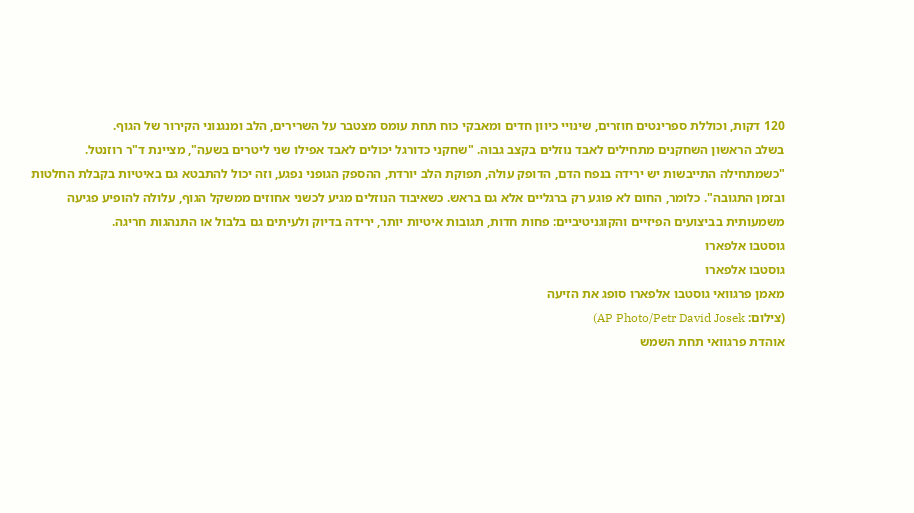120 דקות, וכוללת ספרינטים חוזרים, שינויי כיוון חדים ומאבקי כוח תחת עומס מצטבר על השרירים, הלב ומנגנוני הקירור של הגוף.
בשלב הראשון השחקנים מתחילים לאבד נוזלים בקצב גבוה. "שחקני כדורגל יכולים לאבד אפילו שני ליטרים בשעה", מציינת ד"ר רוזנטל. "כשמתחילה התייבשות יש ירידה בנפח הדם, הדופק עולה, תפוקת הלב יורדת, ההספק הגופני נפגע, וזה יכול להתבטא גם באיטיות בקבלת החלטות ובזמן התגובה". כלומר, החום לא פוגע רק ברגליים אלא גם בראש. כשאיבוד הנוזלים מגיע לכשני אחוזים ממשקל הגוף, עלולה להופיע פגיעה משמעותית בביצועים הפיזיים והקוגניטיביים: פחות חדות, תגובות איטיות יותר, ירידה בדיוק ולעיתים גם בלבול או התנהגות חריגה.
גוסטבו אלפארו
גוסטבו אלפארו
מאמן פרגוואי גוסטבו אלפארו סופג את הזיעה
(צילום: AP Photo/Petr David Josek)
אוהדת פרגוואי תחת השמש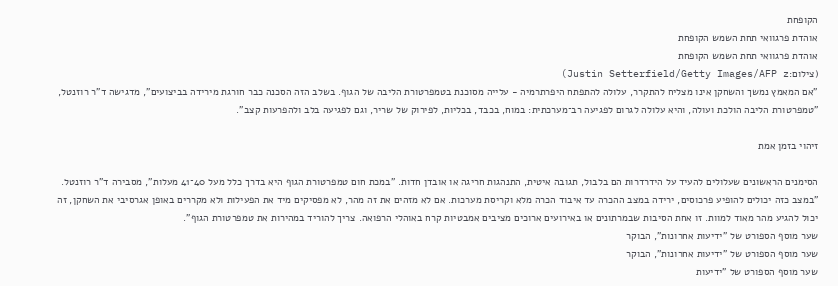הקופחת
אוהדת פרגוואי תחת השמש הקופחת
אוהדת פרגוואי תחת השמש הקופחת
(צילום:Justin Setterfield/Getty Images/AFP z)
"אם המאמץ נמשך והשחקן אינו מצליח להתקרר, עלולה להתפתח היפרתרמיה - עלייה מסוכנת בטמפרטורת הליבה של הגוף. בשלב הזה הסכנה כבר חורגת מירידה בביצועים", מדגישה ד"ר רוזנטל, "טמפרטורת הליבה הולכת ועולה, והיא עלולה לגרום לפגיעה רב־מערכתית: במוח, בכבד, בכליות, לפירוק של שריר, וגם לפגיעה בלב ולהפרעות קצב".

זיהוי בזמן אמת

הסימנים הראשונים שעלולים להעיד על הידרדרות הם בלבול, תגובה איטית, התנהגות חריגה או אובדן חדות. "במכת חום טמפרטורת הגוף היא בדרך כלל מעל 40־41 מעלות", מסבירה ד"ר רוזנטל. "במצב כזה יכולים להופיע פרכוסים, ירידה במצב ההכרה עד איבוד הכרה מלא וקריסת מערכות. אם לא מזהים את זה מהר, לא מפסיקים מיד את הפעילות ולא מקררים באופן אגרסיבי את השחקן, זה יכול להגיע מהר מאוד למוות. זו אחת הסיבות שבמרתונים או באירועים ארוכים מציבים אמבטיות קרח באוהלי הרפואה. צריך להוריד במהירות את טמפרטורת הגוף".
שער מוסף הספורט של "ידיעות אחרונות", הבוקר
שער מוסף הספורט של "ידיעות אחרונות", הבוקר
שער מוסף הספורט של "ידיעות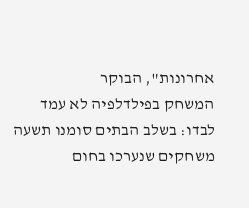אחרונות", הבוקר
המשחק בפילדלפיה לא עמד לבדו: בשלב הבתים סומנו תשעה משחקים שנערכו בחום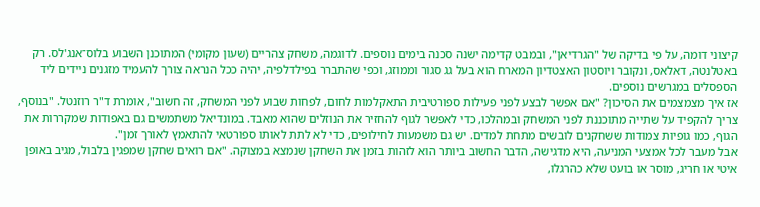קיצוני דומה, על פי בדיקה של "הגרדיאן", ובמבט קדימה ישנה סכנה בימים נוספים. לדוגמה, משחק צהריים (שעון מקומי) המתוכנן השבוע בלוס־אנג'לס. רק באטלנטה, דאלאס, ונקובר ויוסטון האצטדיון המארח הוא בעל גג סגור וממוזג, וכפי שהתברר בפילדלפיה, יהיה ככל הנראה צורך להעמיד מזגנים ניידים ליד הספסלים במגרשים נוספים.
אז איך מצמצמים את הסיכון? "אם אפשר לבצע לפני פעילות ספורטיבית התאקלמות לחום, לפחות שבוע לפני המשחק, זה חשוב", אומרת ד"ר רוזנטל. "בנוסף, צריך להקפיד על שתייה מתוכננת לפני המשחק ובמהלכו, כדי לאפשר לגוף להחזיר את הנוזלים שהוא מאבד. במונדיאל משתמשים גם באפודות שמקררות את הגוף, כמו גופיות צמודות ששחקנים לובשים מתחת למדים. יש גם משמעות לחילופים, כדי לא לתת לאותו ספורטאי להתאמץ לאורך זמן".
אבל מעבר לכל אמצעי המניעה, היא מדגישה, הדבר החשוב ביותר הוא לזהות בזמן את השחקן שנמצא במצוקה. "אם רואים שחקן שמפגין בלבול, מגיב באופן איטי או חריג, מוסר או בועט שלא כהרגלו,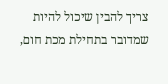צריך להבין שיכול להיות שמדובר בתחילת מכת חום,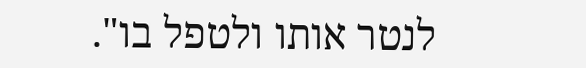לנטר אותו ולטפל בו".